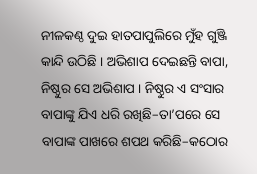ନୀଳକଣ୍ଠ ଦୁଇ ହାତପାପୁଲିରେ ମୁଁହ ଗୁଞ୍ଜି କାନ୍ଦି ଉଠିଛି । ଅଭିଶାପ ଦେଇଛନ୍ତି ବାପା, ନିଷ୍ଠୁର ସେ ଅଭିଶାପ । ନିଷ୍ଠୁର ଏ ସଂସାର ବାପାଙ୍କୁ ଯିଏ ଧରି ରଖିଛି–ତା’ପରେ ସେ ବାପାଙ୍କ ପାଖରେ ଶପଥ କରିଛି–କଠୋର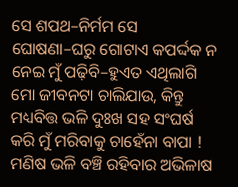ସେ ଶପଥ–ନିର୍ମମ ସେ ଘୋଷଣା–ଘରୁ ଗୋଟାଏ କପର୍ଦ୍ଦକ ନ ନେଇ ମୁଁ ପଢ଼ିବି–ହୁଏତ ଏଥିଲାଗି ମୋ ଜୀବନଟା ଚାଲିଯାଉ, କିନ୍ତୁ ମଧ୍ୟବିତ୍ତ ଭଳି ଦୁଃଖ ସହ ସଂଘର୍ଷ କରି ମୁଁ ମରିବାକୁ ଚାହେଁନା ବାପା ! ମଣିଷ ଭଳି ବଞ୍ଚି ରହିବାର ଅଭିଳାଷ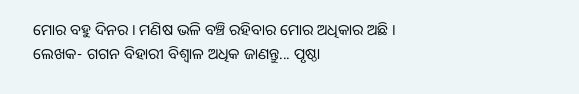ମୋର ବହୁ ଦିନର । ମଣିଷ ଭଳି ବଞ୍ଚି ରହିବାର ମୋର ଅଧିକାର ଅଛି ।
ଲେଖକ- ଗଗନ ବିହାରୀ ବିଶ୍ୱାଳ ଅଧିକ ଜାଣନ୍ତୁ... ପୃଷ୍ଠା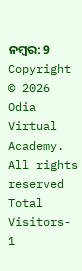ନମ୍ବର: 9
Copyright © 2026 Odia Virtual Academy. All rights reserved Total Visitors- 1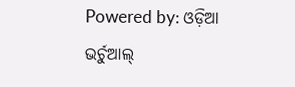Powered by: ଓଡ଼ିଆ ଭର୍ଚୁଆଲ୍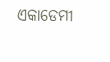ଏକାଡେମୀ